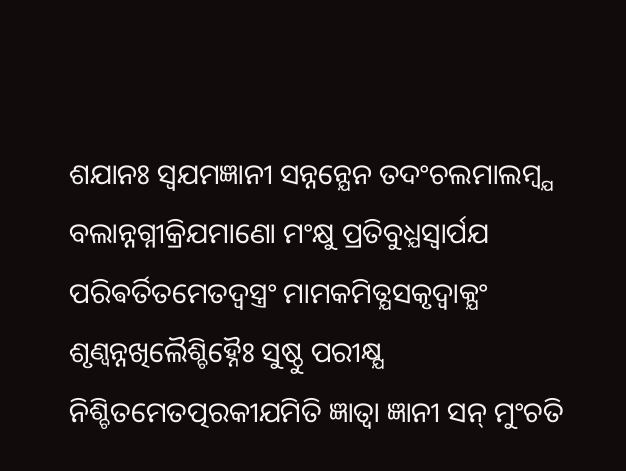ଶଯାନଃ ସ୍ଵଯମଜ୍ଞାନୀ ସନ୍ନନ୍ଯେନ ତଦଂଚଲମାଲମ୍ବ୍ଯ ବଲାନ୍ନଗ୍ନୀକ୍ରିଯମାଣୋ ମଂକ୍ଷୁ ପ୍ରତିବୁଧ୍ଯସ୍ଵାର୍ପଯ ପରିଵର୍ତିତମେତଦ୍ଵସ୍ତ୍ରଂ ମାମକମିତ୍ଯସକୃଦ୍ଵାକ୍ଯଂ ଶୃଣ୍ଵନ୍ନଖିଲୈଶ୍ଚିହ୍ନୈଃ ସୁଷ୍ଠୁ ପରୀକ୍ଷ୍ଯ ନିଶ୍ଚିତମେତତ୍ପରକୀଯମିତି ଜ୍ଞାତ୍ଵା ଜ୍ଞାନୀ ସନ୍ ମୁଂଚତି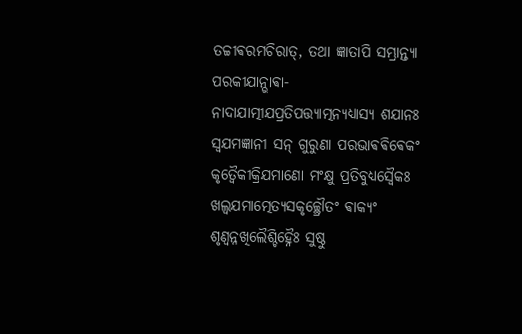ତଚ୍ଚୀଵରମଚିରାତ୍, ତଥା ଜ୍ଞାତାପି ସମ୍ଭ୍ରାନ୍ତ୍ଯା ପରକୀଯାନ୍ଭାଵା- ନାଦାଯାତ୍ମୀଯପ୍ରତିପତ୍ତ୍ଯାତ୍ମନ୍ଯଧ୍ଯାସ୍ଯ ଶଯାନଃ ସ୍ଵଯମଜ୍ଞାନୀ ସନ୍ ଗୁରୁଣା ପରଭାଵଵିଵେକଂ କୃତ୍ଵୈକୀକ୍ରିଯମାଣୋ ମଂକ୍ଷୁ ପ୍ରତିବୁଧ୍ଯସ୍ଵୈକଃ ଖଲ୍ଵଯମାତ୍ମେତ୍ଯସକୃଚ୍ଛ୍ରୌତଂ ଵାକ୍ଯଂ ଶୃଣ୍ଵନ୍ନଖିଲୈଶ୍ଚିହ୍ନୈଃ ସୁଷ୍ଠୁ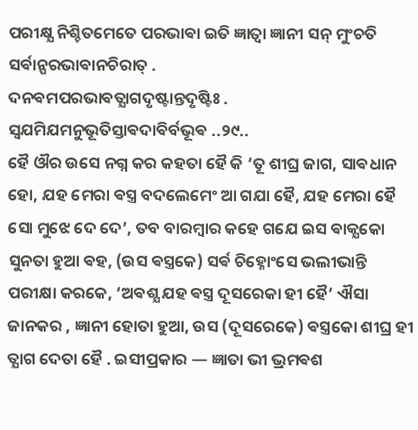ପରୀକ୍ଷ୍ଯ ନିଶ୍ଚିତମେତେ ପରଭାଵା ଇତି ଜ୍ଞାତ୍ଵା ଜ୍ଞାନୀ ସନ୍ ମୁଂଚତି ସର୍ଵାନ୍ପରଭାଵାନଚିରାତ୍ .
ଦନଵମପରଭାଵତ୍ଯାଗଦୃଷ୍ଟାନ୍ତଦୃଷ୍ଟିଃ .
ସ୍ଵଯମିଯମନୁଭୂତିସ୍ତାଵଦାଵିର୍ବଭୂଵ ..୨୯..
ହୈ ଔର ଉସେ ନଗ୍ନ କର କହତା ହୈ କି ‘ତୂ ଶୀଘ୍ର ଜାଗ, ସାଵଧାନ ହୋ, ଯହ ମେରା ଵସ୍ତ୍ର ବଦଲେମେଂ ଆ ଗଯା ହୈ, ଯହ ମେରା ହୈ ସୋ ମୁଝେ ଦେ ଦେ’, ତବ ବାରମ୍ବାର କହେ ଗଯେ ଇସ ଵାକ୍ଯକୋ ସୁନତା ହୁଆ ଵହ, (ଉସ ଵସ୍ତ୍ରକେ) ସର୍ଵ ଚିହ୍ନୋଂସେ ଭଲୀଭାନ୍ତି ପରୀକ୍ଷା କରକେ, ‘ଅଵଶ୍ଯ ଯହ ଵସ୍ତ୍ର ଦୂସରେକା ହୀ ହୈ’ ଐସା ଜାନକର , ଜ୍ଞାନୀ ହୋତା ହୁଆ, ଉସ (ଦୂସରେକେ) ଵସ୍ତ୍ରକୋ ଶୀଘ୍ର ହୀ ତ୍ଯାଗ ଦେତା ହୈ . ଇସୀପ୍ରକାର — ଜ୍ଞାତା ଭୀ ଭ୍ରମଵଶ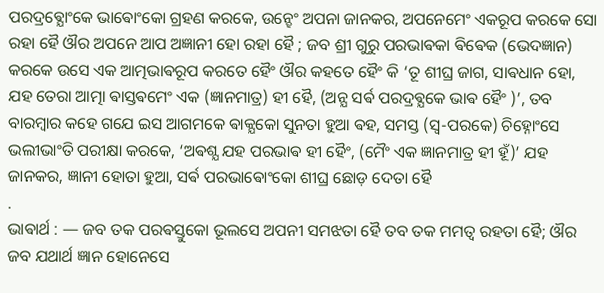ପରଦ୍ରଵ୍ଯୋଂକେ ଭାଵୋଂକୋ ଗ୍ରହଣ କରକେ, ଉନ୍ହେଂ ଅପନା ଜାନକର, ଅପନେମେଂ ଏକରୂପ କରକେ ସୋ ରହା ହୈ ଔର ଅପନେ ଆପ ଅଜ୍ଞାନୀ ହୋ ରହା ହୈ ; ଜବ ଶ୍ରୀ ଗୁରୁ ପରଭାଵକା ଵିଵେକ (ଭେଦଜ୍ଞାନ) କରକେ ଉସେ ଏକ ଆତ୍ମଭାଵରୂପ କରତେ ହୈଂ ଔର କହତେ ହୈଂ କି ‘ତୂ ଶୀଘ୍ର ଜାଗ, ସାଵଧାନ ହୋ, ଯହ ତେରା ଆତ୍ମା ଵାସ୍ତଵମେଂ ଏକ (ଜ୍ଞାନମାତ୍ର) ହୀ ହୈ, (ଅନ୍ଯ ସର୍ଵ ପରଦ୍ରଵ୍ଯକେ ଭାଵ ହୈଂ )’, ତବ ବାରମ୍ବାର କହେ ଗଯେ ଇସ ଆଗମକେ ଵାକ୍ଯକୋ ସୁନତା ହୁଆ ଵହ, ସମସ୍ତ (ସ୍ଵ-ପରକେ) ଚିହ୍ନୋଂସେ ଭଲୀଭାଂତି ପରୀକ୍ଷା କରକେ, ‘ଅଵଶ୍ଯ ଯହ ପରଭାଵ ହୀ ହୈଂ, (ମୈଂ ଏକ ଜ୍ଞାନମାତ୍ର ହୀ ହୂଁ)’ ଯହ ଜାନକର, ଜ୍ଞାନୀ ହୋତା ହୁଆ, ସର୍ଵ ପରଭାଵୋଂକୋ ଶୀଘ୍ର ଛୋଡ଼ ଦେତା ହୈ
.
ଭାଵାର୍ଥ : — ଜବ ତକ ପରଵସ୍ତୁକୋ ଭୂଲସେ ଅପନୀ ସମଝତା ହୈ ତବ ତକ ମମତ୍ଵ ରହତା ହୈ; ଔର ଜବ ଯଥାର୍ଥ ଜ୍ଞାନ ହୋନେସେ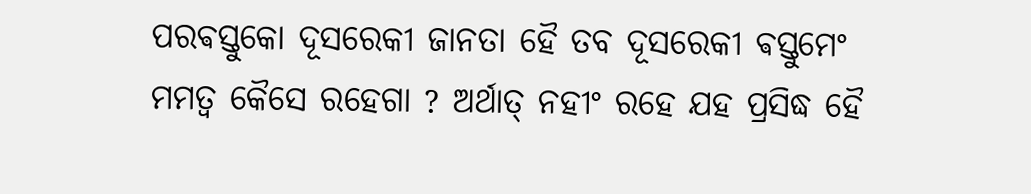ପରଵସ୍ତୁକୋ ଦୂସରେକୀ ଜାନତା ହୈ ତବ ଦୂସରେକୀ ଵସ୍ତୁମେଂ ମମତ୍ଵ କୈସେ ରହେଗା ? ଅର୍ଥାତ୍ ନହୀଂ ରହେ ଯହ ପ୍ରସିଦ୍ଧ ହୈ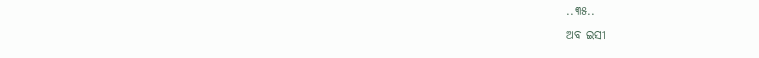..୩୫..
ଅବ ଇସୀ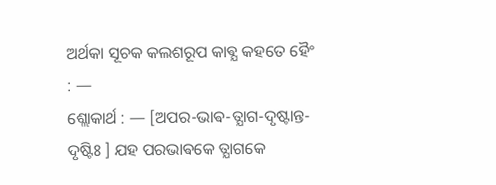ଅର୍ଥକା ସୂଚକ କଲଶରୂପ କାଵ୍ଯ କହତେ ହୈଂ : —
ଶ୍ଲୋକାର୍ଥ : — [ଅପର-ଭାଵ-ତ୍ଯାଗ-ଦୃଷ୍ଟାନ୍ତ-ଦୃଷ୍ଟିଃ ] ଯହ ପରଭାଵକେ ତ୍ଯାଗକେ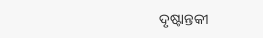ଦୃଷ୍ଟାନ୍ତକୀ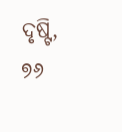ଦୃଷ୍ଟି,
୭୬